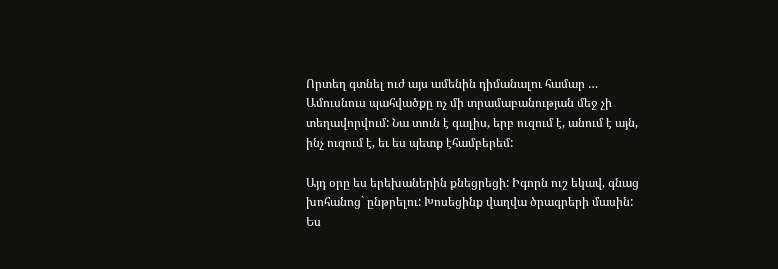Որտեղ գտնել ուժ այս ամենին դիմանալու համար …
Ամուսնուս պահվածքը ոչ մի տրամաբանության մեջ չի տեղավորվում: Նա տուն է գալիս, երբ ուզում է, անում է այն, ինչ ուզում է, եւ ես պետք էհամբերեմ:

Այդ օրը ես երեխաներին քնեցրեցի: Իգորն ուշ եկավ, գնաց խոհանոց` ընթրելու: Խոսեցինք վաղվա ծրագրերի մասին:
Ես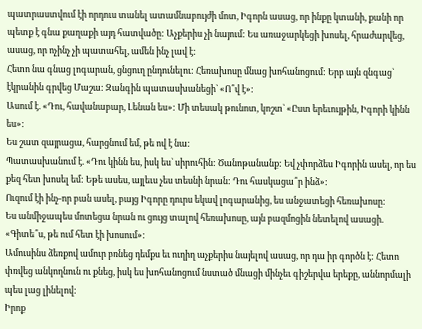պատրաստվում էի որդուս տանել ատամնաբույժի մոտ, Իգորն ասաց, որ ինքը կտանի, քանի որ պետք է գնա քաղաքի այդ հատվածը: Աչքերիս չի նայում: Ես առաջարկեցի խոսել, հրաժարվեց, ասաց, որ ոչինչ չի պատահել, ամեն ինչ լավ է:
Հետո նա գնաց լոգարան, ցնցուղ ընդունելու: Հեռախոսը մնաց խոհանոցում: Երբ այն զնգաց` էկրանին գրվեց Մաշա: Զանգին պատասխանեցի` «Ո՞վ է»:
Ասում է. «Դու, հավանաբար, Լենան ես»: Մի տեսակ թունոտ, կոշտ` «Ըստ երեւույթին, Իգորի կինն ես»:
Ես շատ զայրացա, հարցնում եմ, թե ով է նա:
Պատասխանում է. «Դու կինն ես, իսկ ես` սիրուհին: Ծանոթանանք: Եվ չփորձես Իգորին ասել, որ ես քեզ հետ խոսել եմ: Եթե ասես, այլեւս չես տեսնի նրան: Դու հասկացա՞ր ինձ»:
Ուզում էի ինչ-որ բան ասել, բայց Իգորը դուրս եկավ լոգարանից, ես անջատեցի հեռախոսը:
Ես անմիջապես մոտեցա նրան ու ցույց տալով հեռախոսը, այն բազմոցին նետելով ասացի. «Գիտե՞ս, թե ում հետ էի խոսում»:
Ամուսինս ձեռքով ամուր բռնեց դեմքս եւ ուղիղ աչքերիս նայելով ասաց, որ դա իր գործն է: Հետո փռվեց անկողնուն ու քնեց, իսկ ես խոհանոցում նստած մնացի մինչեւ գիշերվա երեքը, աննորմալի պես լաց լինելով:
Իրոք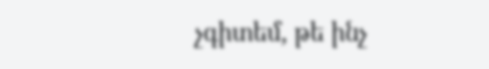չգիտեմ, թե ինչ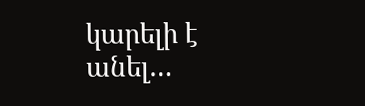կարելի է անել…